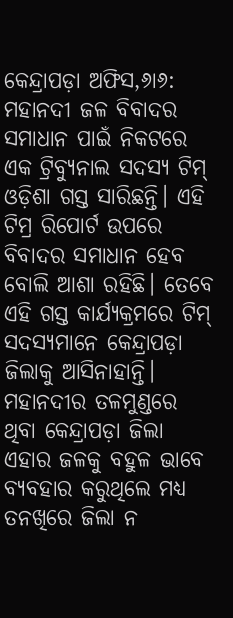କେନ୍ଦ୍ରାପଡ଼ା ଅଫିସ,୬ା୬: ମହାନଦୀ ଜଳ ବିବାଦର ସମାଧାନ ପାଇଁ ନିକଟରେ ଏକ ଟ୍ରିବ୍ୟୁନାଲ ସଦସ୍ୟ ଟିମ୍ ଓଡ଼ିଶା ଗସ୍ତ ସାରିଛନ୍ତି। ଏହି ଟିମ୍ର ରିପୋର୍ଟ ଉପରେ ବିବାଦର ସମାଧାନ ହେବ ବୋଲି ଆଶା ରହିଛି। ତେବେ ଏହି ଗସ୍ତ କାର୍ଯ୍ୟକ୍ରମରେ ଟିମ୍ ସଦସ୍ୟମାନେ କେନ୍ଦ୍ରାପଡ଼ା ଜିଲାକୁ ଆସିନାହାନ୍ତି। ମହାନଦୀର ତଳମୁଣ୍ଡରେ ଥିବା କେନ୍ଦ୍ରାପଡ଼ା ଜିଲା ଏହାର ଜଳକୁ ବହୁଳ ଭାବେ ବ୍ୟବହାର କରୁଥିଲେ ମଧ୍ୟ ତନଖିରେ ଜିଲା ନ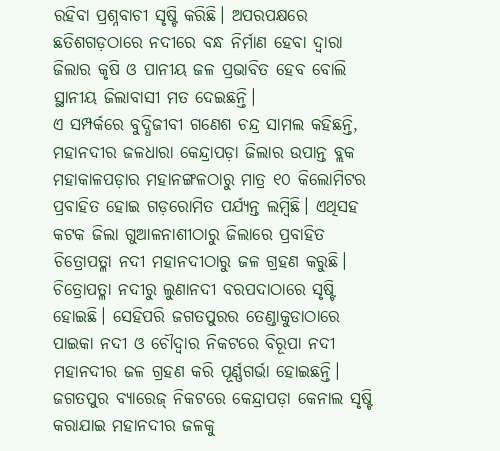ରହିବା ପ୍ରଶ୍ନବାଚୀ ସୃଷ୍ଟି କରିଛି। ଅପରପକ୍ଷରେ ଛତିଶଗଡ଼ଠାରେ ନଦୀରେ ବନ୍ଧ ନିର୍ମାଣ ହେବା ଦ୍ୱାରା ଜିଲାର କୃଷି ଓ ପାନୀୟ ଜଳ ପ୍ରଭାବିତ ହେବ ବୋଲି ସ୍ଥାନୀୟ ଜିଲାବାସୀ ମତ ଦେଇଛନ୍ତି।
ଏ ସମ୍ପର୍କରେ ବୁଦ୍ଧିଜୀବୀ ଗଣେଶ ଚନ୍ଦ୍ର ସାମଲ କହିଛନ୍ତି, ମହାନଦୀର ଜଳଧାରା କେନ୍ଦ୍ରାପଡ଼ା ଜିଲାର ଉପାନ୍ତ ବ୍ଲକ ମହାକାଳପଡ଼ାର ମହାନଙ୍ଗଳଠାରୁ ମାତ୍ର ୧୦ କିଲୋମିଟର ପ୍ରବାହିତ ହୋଇ ଗଡ଼ରୋମିତ ପର୍ଯ୍ୟନ୍ତ ଲମ୍ବିଛି। ଏଥିସହ କଟକ ଜିଲା ଗୁଆଳନାଶୀଠାରୁ ଜିଲାରେ ପ୍ରବାହିତ ଚିତ୍ରୋପତ୍ଳା ନଦୀ ମହାନଦୀଠାରୁ ଜଳ ଗ୍ରହଣ କରୁଛି। ଚିତ୍ରୋପତ୍ଳା ନଦୀରୁ ଲୁଣାନଦୀ ବରପଦାଠାରେ ସୃଷ୍ଟି ହୋଇଛି। ସେହିପରି ଜଗତପୁରର ତେଣ୍ଡାକୁଡାଠାରେ ପାଇକା ନଦୀ ଓ ଚୌଦ୍ୱାର ନିକଟରେ ବିରୂପା ନଦୀ ମହାନଦୀର ଜଳ ଗ୍ରହଣ କରି ପୂର୍ଣ୍ଣଗର୍ଭା ହୋଇଛନ୍ତି। ଜଗତପୁର ବ୍ୟାରେଜ୍ ନିକଟରେ କେନ୍ଦ୍ରାପଡ଼ା କେନାଲ ସୃଷ୍ଟି କରାଯାଇ ମହାନଦୀର ଜଳକୁ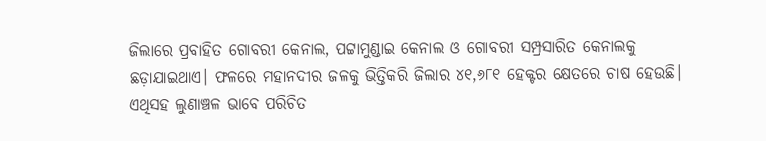ଜିଲାରେ ପ୍ରବାହିତ ଗୋବରୀ କେନାଲ, ପଟ୍ଟାମୁଣ୍ଡାଇ କେନାଲ ଓ ଗୋବରୀ ସମ୍ପ୍ରସାରିତ କେନାଲକୁ ଛଡ଼ାଯାଇଥାଏ। ଫଳରେ ମହାନଦୀର ଜଳକୁ ଭିତ୍ତିକରି ଜିଲାର ୪୧,୬୮୧ ହେକ୍ଟର କ୍ଷେତରେ ଚାଷ ହେଉଛି। ଏଥିସହ ଲୁଣାଞ୍ଚଳ ଭାବେ ପରିଚିତ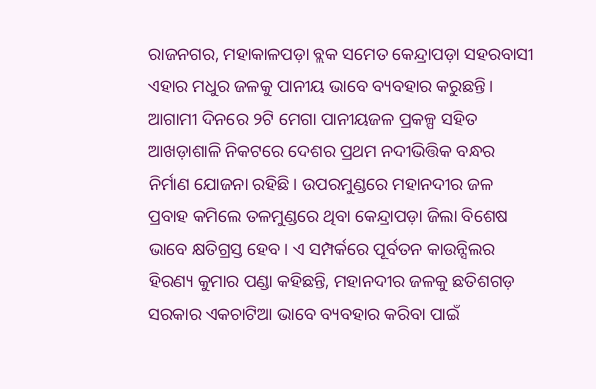ରାଜନଗର, ମହାକାଳପଡ଼ା ବ୍ଲକ ସମେତ କେନ୍ଦ୍ରାପଡ଼ା ସହରବାସୀ ଏହାର ମଧୁର ଜଳକୁ ପାନୀୟ ଭାବେ ବ୍ୟବହାର କରୁଛନ୍ତି। ଆଗାମୀ ଦିନରେ ୨ଟି ମେଗା ପାନୀୟଜଳ ପ୍ରକଳ୍ପ ସହିତ ଆଖଡ଼ାଶାଳି ନିକଟରେ ଦେଶର ପ୍ରଥମ ନଦୀଭିତ୍ତିକ ବନ୍ଧର ନିର୍ମାଣ ଯୋଜନା ରହିଛି। ଉପରମୁଣ୍ଡରେ ମହାନଦୀର ଜଳ ପ୍ରବାହ କମିଲେ ତଳମୁଣ୍ଡରେ ଥିବା କେନ୍ଦ୍ରାପଡ଼ା ଜିଲା ବିଶେଷ ଭାବେ କ୍ଷତିଗ୍ରସ୍ତ ହେବ। ଏ ସମ୍ପର୍କରେ ପୂର୍ବତନ କାଉନ୍ସିଲର ହିରଣ୍ୟ କୁମାର ପଣ୍ଡା କହିଛନ୍ତି, ମହାନଦୀର ଜଳକୁ ଛତିଶଗଡ଼ ସରକାର ଏକଚାଟିଆ ଭାବେ ବ୍ୟବହାର କରିବା ପାଇଁ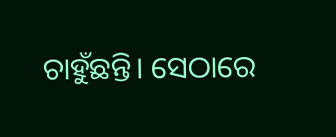ଚାହୁଁଛନ୍ତି। ସେଠାରେ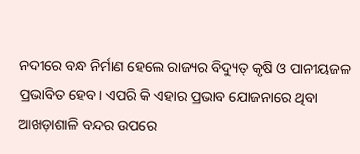ନଦୀରେ ବନ୍ଧ ନିର୍ମାଣ ହେଲେ ରାଜ୍ୟର ବିଦ୍ୟୁତ୍ କୃଷି ଓ ପାନୀୟଜଳ ପ୍ରଭାବିତ ହେବ। ଏପରି କି ଏହାର ପ୍ରଭାବ ଯୋଜନାରେ ଥିବା ଆଖଡ଼ାଶାଳି ବନ୍ଦର ଉପରେ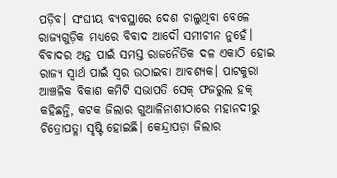ପଡ଼ିବ। ସଂଘୀୟ ବ୍ୟବସ୍ଥାରେ ଦେଶ ଚାଲୁଥିବା ବେଳେ ରାଜ୍ୟଗୁଡ଼ିକ ମଧ୍ୟରେ ବିବାଦ ଆଦୌ ସମୀଚୀନ ନୁହେଁ। ବିବାଦର ଅନ୍ତ ପାଇଁ ସମସ୍ତ ରାଜନୈତିକ ଦଳ ଏକାଠି ହୋଇ ରାଜ୍ୟ ସ୍ବାର୍ଥ ପାଇଁ ସ୍ବର ଉଠାଇବା ଆବଶ୍ୟକ। ପାଟକୁରା ଆଞ୍ଚଳିକ ବିକାଶ କମିଟି ସଭାପତି ସେକ୍ ଫଜରୁଲ ହକ୍ କହିଛନ୍ତି, କଟକ ଜିଲାର ଗୁଆଳିନାଶୀଠାରେ ମହାନଦୀରୁ ଚିତ୍ରୋପତ୍ଳା ସୃଷ୍ଟି ହୋଇଛି। କେନ୍ଦ୍ରାପଡ଼ା ଜିଲାର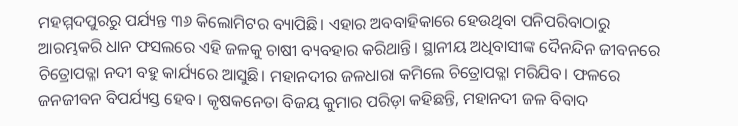ମହମ୍ମଦପୁରରୁ ପର୍ଯ୍ୟନ୍ତ ୩୬ କିଲୋମିଟର ବ୍ୟାପିଛି। ଏହାର ଅବବାହିକାରେ ହେଉଥିବା ପନିପରିବାଠାରୁ ଆରମ୍ଭକରି ଧାନ ଫସଲରେ ଏହି ଜଳକୁ ଚାଷୀ ବ୍ୟବହାର କରିଥାନ୍ତି। ସ୍ଥାନୀୟ ଅଧିବାସୀଙ୍କ ଦୈନନ୍ଦିନ ଜୀବନରେ ଚିତ୍ରୋପତ୍ଳା ନଦୀ ବହୁ କାର୍ଯ୍ୟରେ ଆସୁଛି। ମହାନଦୀର ଜଳଧାରା କମିଲେ ଚିତ୍ରୋପତ୍ଳା ମରିଯିବ। ଫଳରେ ଜନଜୀବନ ବିପର୍ଯ୍ୟସ୍ତ ହେବ। କୃଷକନେତା ବିଜୟ କୁମାର ପରିଡ଼ା କହିଛନ୍ତି, ମହାନଦୀ ଜଳ ବିବାଦ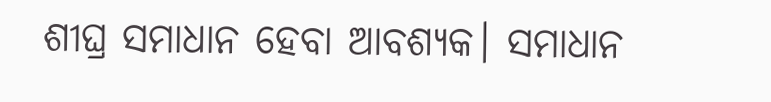ଶୀଘ୍ର ସମାଧାନ ହେବା ଆବଶ୍ୟକ। ସମାଧାନ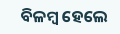ବିଳମ୍ବ ହେଲେ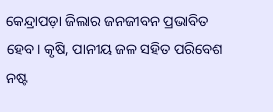କେନ୍ଦ୍ରାପଡ଼ା ଜିଲାର ଜନଜୀବନ ପ୍ରଭାବିତ ହେବ। କୃଷି, ପାନୀୟ ଜଳ ସହିତ ପରିବେଶ ନଷ୍ଟ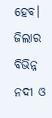ହେବ। ଜିଲାର ବିଭିନ୍ନ ନଦୀ ଓ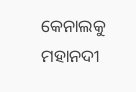କେନାଲକୁ ମହାନଦୀ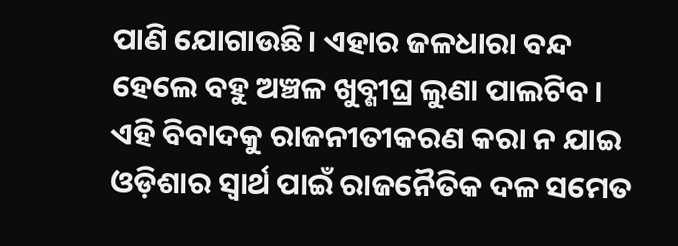ପାଣି ଯୋଗାଉଛି। ଏହାର ଜଳଧାରା ବନ୍ଦ ହେଲେ ବହୁ ଅଞ୍ଚଳ ଖୁବ୍ଶୀଘ୍ର ଲୁଣା ପାଲଟିବ। ଏହି ବିବାଦକୁ ରାଜନୀତୀକରଣ କରା ନ ଯାଇ ଓଡ଼ିଶାର ସ୍ବାର୍ଥ ପାଇଁ ରାଜନୈତିକ ଦଳ ସମେତ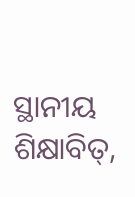ସ୍ଥାନୀୟ ଶିକ୍ଷାବିତ୍,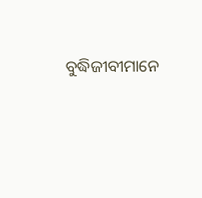ବୁଦ୍ଧିଜୀବୀମାନେ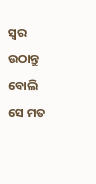ସ୍ବର ଉଠାନ୍ତୁ ବୋଲି ସେ ମତ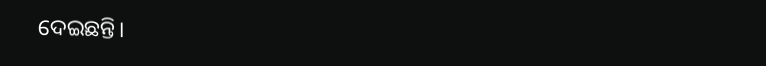ଦେଇଛନ୍ତି।